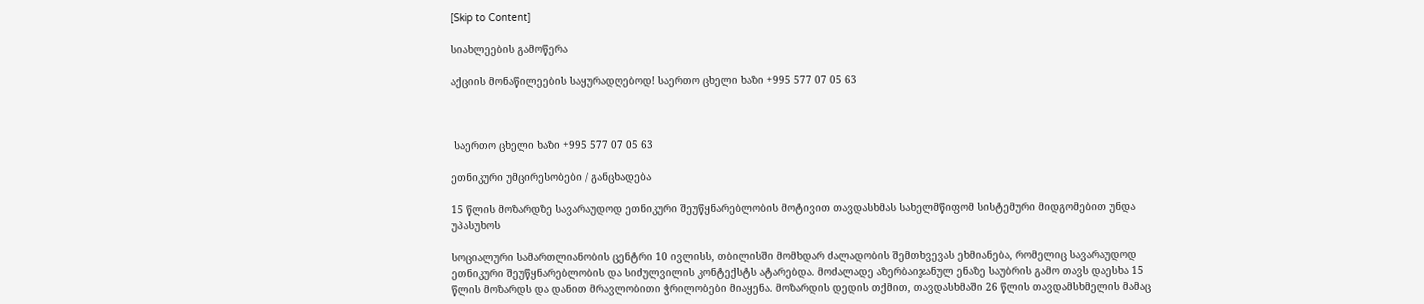[Skip to Content]

სიახლეების გამოწერა

აქციის მონაწილეების საყურადღებოდ! საერთო ცხელი ხაზი +995 577 07 05 63



 საერთო ცხელი ხაზი +995 577 07 05 63

ეთნიკური უმცირესობები / განცხადება

15 წლის მოზარდზე სავარაუდოდ ეთნიკური შეუწყნარებლობის მოტივით თავდასხმას სახელმწიფომ სისტემური მიდგომებით უნდა უპასუხოს

სოციალური სამართლიანობის ცენტრი 10 ივლისს, თბილისში მომხდარ ძალადობის შემთხვევას ეხმიანება, რომელიც სავარაუდოდ ეთნიკური შეუწყნარებლობის და სიძულვილის კონტექსტს ატარებდა. მოძალადე აზერბაიჯანულ ენაზე საუბრის გამო თავს დაესხა 15 წლის მოზარდს და დანით მრავლობითი ჭრილობები მიაყენა. მოზარდის დედის თქმით, თავდასხმაში 26 წლის თავდამსხმელის მამაც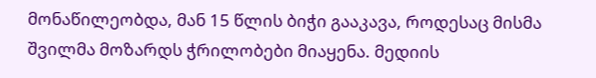მონაწილეობდა, მან 15 წლის ბიჭი გააკავა, როდესაც მისმა შვილმა მოზარდს ჭრილობები მიაყენა. მედიის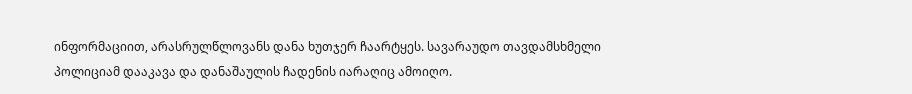ინფორმაციით, არასრულწლოვანს დანა ხუთჯერ ჩაარტყეს. სავარაუდო თავდამსხმელი პოლიციამ დააკავა და დანაშაულის ჩადენის იარაღიც ამოიღო.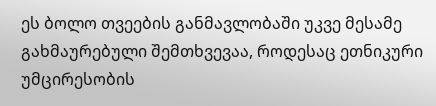ეს ბოლო თვეების განმავლობაში უკვე მესამე გახმაურებული შემთხვევაა, როდესაც ეთნიკური უმცირესობის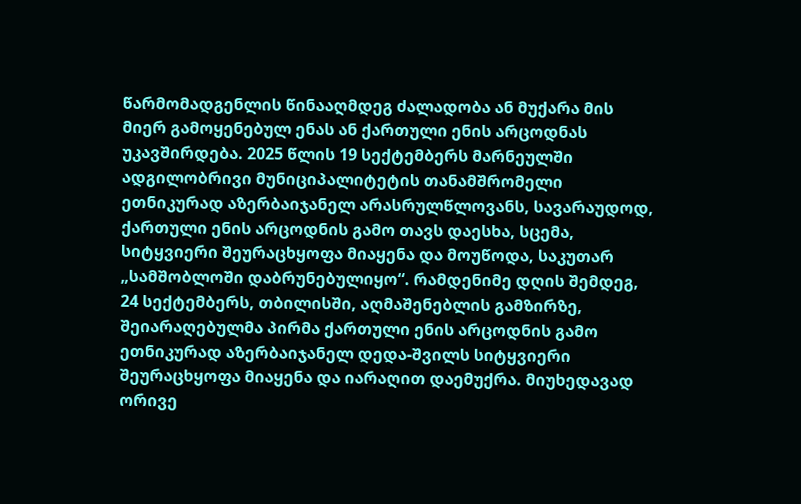წარმომადგენლის წინააღმდეგ ძალადობა ან მუქარა მის მიერ გამოყენებულ ენას ან ქართული ენის არცოდნას უკავშირდება. 2025 წლის 19 სექტემბერს მარნეულში ადგილობრივი მუნიციპალიტეტის თანამშრომელი ეთნიკურად აზერბაიჯანელ არასრულწლოვანს, სავარაუდოდ, ქართული ენის არცოდნის გამო თავს დაესხა, სცემა, სიტყვიერი შეურაცხყოფა მიაყენა და მოუწოდა, საკუთარ „სამშობლოში დაბრუნებულიყო“. რამდენიმე დღის შემდეგ, 24 სექტემბერს, თბილისში, აღმაშენებლის გამზირზე, შეიარაღებულმა პირმა ქართული ენის არცოდნის გამო ეთნიკურად აზერბაიჯანელ დედა-შვილს სიტყვიერი შეურაცხყოფა მიაყენა და იარაღით დაემუქრა. მიუხედავად ორივე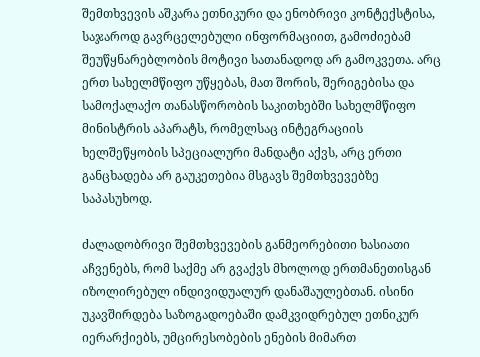შემთხვევის აშკარა ეთნიკური და ენობრივი კონტექსტისა, საჯაროდ გავრცელებული ინფორმაციით, გამოძიებამ შეუწყნარებლობის მოტივი სათანადოდ არ გამოკვეთა. არც ერთ სახელმწიფო უწყებას, მათ შორის, შერიგებისა და სამოქალაქო თანასწორობის საკითხებში სახელმწიფო მინისტრის აპარატს, რომელსაც ინტეგრაციის ხელშეწყობის სპეციალური მანდატი აქვს, არც ერთი განცხადება არ გაუკეთებია მსგავს შემთხვევებზე საპასუხოდ.

ძალადობრივი შემთხვევების განმეორებითი ხასიათი აჩვენებს, რომ საქმე არ გვაქვს მხოლოდ ერთმანეთისგან იზოლირებულ ინდივიდუალურ დანაშაულებთან. ისინი უკავშირდება საზოგადოებაში დამკვიდრებულ ეთნიკურ იერარქიებს, უმცირესობების ენების მიმართ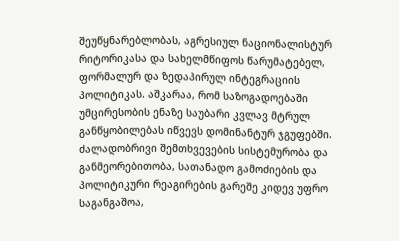შეუწყნარებლობას, აგრესიულ ნაციონალისტურ რიტორიკასა და სახელმწიფოს წარუმატებელ, ფორმალურ და ზედაპირულ ინტეგრაციის პოლიტიკას. აშკარაა, რომ საზოგადოებაში უმცირესობის ენაზე საუბარი კვლავ მტრულ განწყობილებას იწვევს დომინანტურ ჯგუფებში. ძალადობრივი შემთხვევების სისტემურობა და განმეორებითობა, სათანადო გამოძიების და პოლიტიკური რეაგირების გარეშე კიდევ უფრო საგანგაშოა,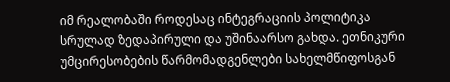იმ რეალობაში როდესაც ინტეგრაციის პოლიტიკა სრულად ზედაპირული და უშინაარსო გახდა. ეთნიკური უმცირესობების წარმომადგენლები სახელმწიფოსგან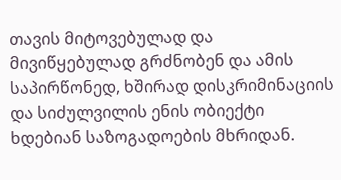თავის მიტოვებულად და მივიწყებულად გრძნობენ და ამის საპირწონედ, ხშირად დისკრიმინაციის და სიძულვილის ენის ობიექტი ხდებიან საზოგადოების მხრიდან.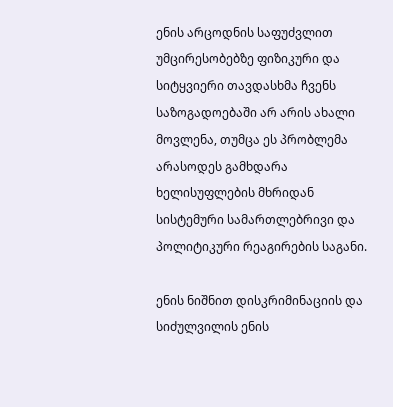ენის არცოდნის საფუძვლით უმცირესობებზე ფიზიკური და სიტყვიერი თავდასხმა ჩვენს საზოგადოებაში არ არის ახალი მოვლენა, თუმცა ეს პრობლემა არასოდეს გამხდარა ხელისუფლების მხრიდან სისტემური სამართლებრივი და პოლიტიკური რეაგირების საგანი.

ენის ნიშნით დისკრიმინაციის და სიძულვილის ენის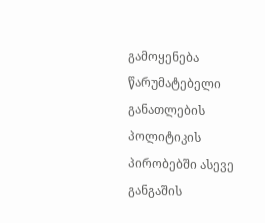გამოყენება წარუმატებელი განათლების პოლიტიკის პირობებში ასევე განგაშის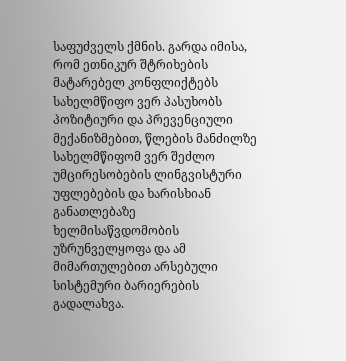საფუძველს ქმნის. გარდა იმისა, რომ ეთნიკურ შტრიხების მატარებელ კონფლიქტებს სახელმწიფო ვერ პასუხობს პოზიტიური და პრევენციული მექანიზმებით, წლების მანძილზე სახელმწიფომ ვერ შეძლო უმცირესობების ლინგვისტური უფლებების და ხარისხიან განათლებაზე ხელმისაწვდომობის უზრუნველყოფა და ამ მიმართულებით არსებული სისტემური ბარიერების გადალახვა.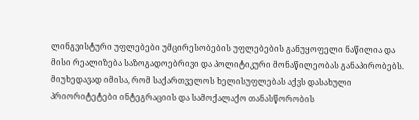ლინგვისტური უფლებები უმცირესობების უფლებების განუყოფელი ნაწილია და მისი რეალიზება საზოგადოებრივი და პოლიტიკური მონაწილეობას განაპირობებს. მიუხედავად იმისა, რომ საქართველოს ხელისუფლებას აქვს დასახული პრიორიტეტები ინტეგრაციის და სამოქალაქო თანასწორობის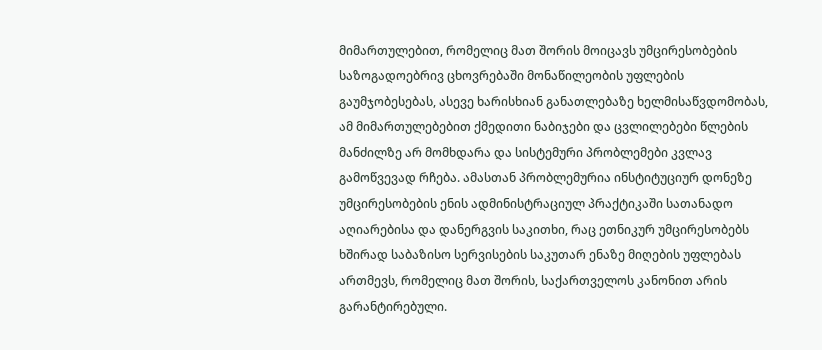მიმართულებით, რომელიც მათ შორის მოიცავს უმცირესობების საზოგადოებრივ ცხოვრებაში მონაწილეობის უფლების გაუმჯობესებას, ასევე ხარისხიან განათლებაზე ხელმისაწვდომობას, ამ მიმართულებებით ქმედითი ნაბიჯები და ცვლილებები წლების მანძილზე არ მომხდარა და სისტემური პრობლემები კვლავ გამოწვევად რჩება. ამასთან პრობლემურია ინსტიტუციურ დონეზე უმცირესობების ენის ადმინისტრაციულ პრაქტიკაში სათანადო აღიარებისა და დანერგვის საკითხი, რაც ეთნიკურ უმცირესობებს ხშირად საბაზისო სერვისების საკუთარ ენაზე მიღების უფლებას ართმევს, რომელიც მათ შორის, საქართველოს კანონით არის გარანტირებული.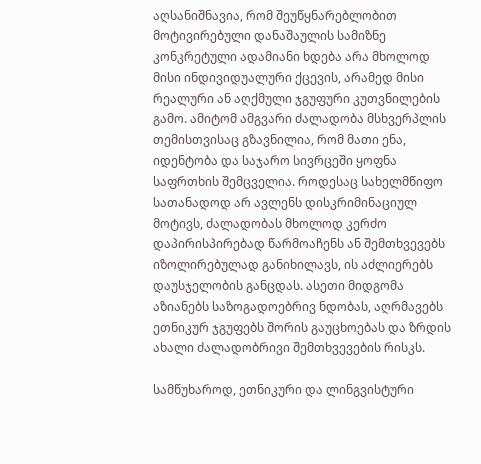აღსანიშნავია, რომ შეუწყნარებლობით მოტივირებული დანაშაულის სამიზნე კონკრეტული ადამიანი ხდება არა მხოლოდ მისი ინდივიდუალური ქცევის, არამედ მისი რეალური ან აღქმული ჯგუფური კუთვნილების გამო. ამიტომ ამგვარი ძალადობა მსხვერპლის თემისთვისაც გზავნილია, რომ მათი ენა, იდენტობა და საჯარო სივრცეში ყოფნა საფრთხის შემცველია. როდესაც სახელმწიფო სათანადოდ არ ავლენს დისკრიმინაციულ მოტივს, ძალადობას მხოლოდ კერძო დაპირისპირებად წარმოაჩენს ან შემთხვევებს იზოლირებულად განიხილავს, ის აძლიერებს დაუსჯელობის განცდას. ასეთი მიდგომა აზიანებს საზოგადოებრივ ნდობას, აღრმავებს ეთნიკურ ჯგუფებს შორის გაუცხოებას და ზრდის ახალი ძალადობრივი შემთხვევების რისკს.

სამწუხაროდ, ეთნიკური და ლინგვისტური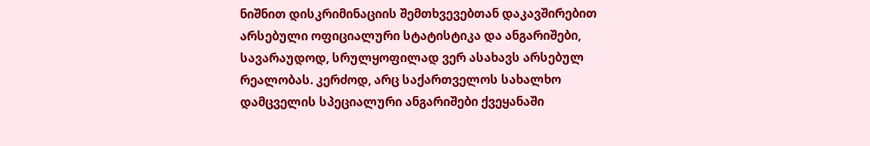ნიშნით დისკრიმინაციის შემთხვევებთან დაკავშირებით არსებული ოფიციალური სტატისტიკა და ანგარიშები, სავარაუდოდ, სრულყოფილად ვერ ასახავს არსებულ რეალობას. კერძოდ, არც საქართველოს სახალხო დამცველის სპეციალური ანგარიშები ქვეყანაში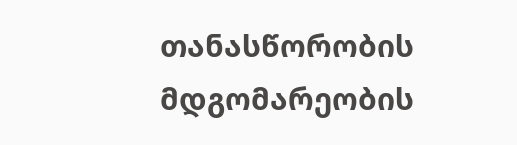თანასწორობის მდგომარეობის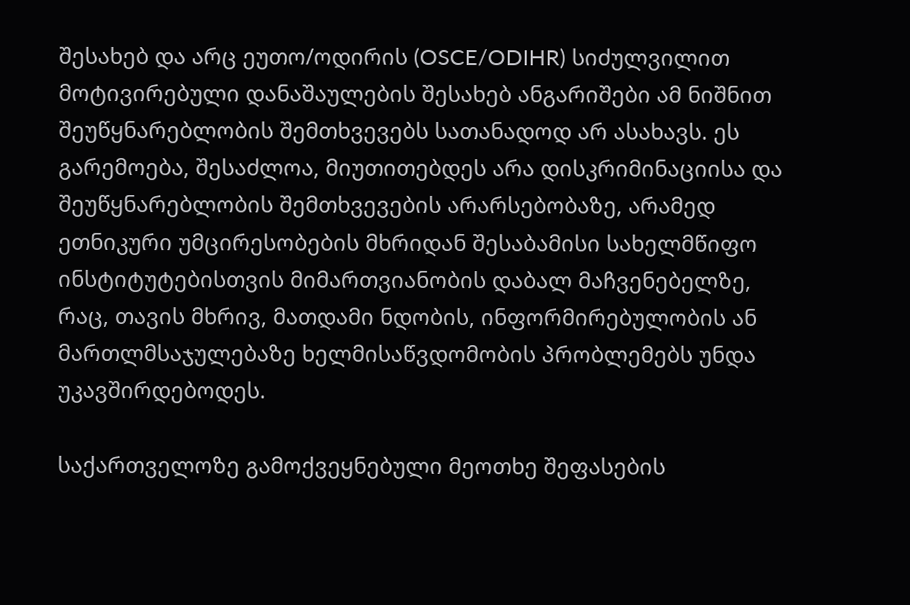შესახებ და არც ეუთო/ოდირის (OSCE/ODIHR) სიძულვილით მოტივირებული დანაშაულების შესახებ ანგარიშები ამ ნიშნით შეუწყნარებლობის შემთხვევებს სათანადოდ არ ასახავს. ეს გარემოება, შესაძლოა, მიუთითებდეს არა დისკრიმინაციისა და შეუწყნარებლობის შემთხვევების არარსებობაზე, არამედ ეთნიკური უმცირესობების მხრიდან შესაბამისი სახელმწიფო ინსტიტუტებისთვის მიმართვიანობის დაბალ მაჩვენებელზე, რაც, თავის მხრივ, მათდამი ნდობის, ინფორმირებულობის ან მართლმსაჯულებაზე ხელმისაწვდომობის პრობლემებს უნდა უკავშირდებოდეს.

საქართველოზე გამოქვეყნებული მეოთხე შეფასების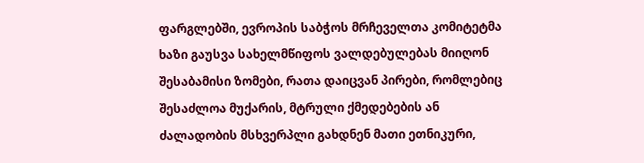ფარგლებში, ევროპის საბჭოს მრჩეველთა კომიტეტმა ხაზი გაუსვა სახელმწიფოს ვალდებულებას მიიღონ შესაბამისი ზომები, რათა დაიცვან პირები, რომლებიც შესაძლოა მუქარის, მტრული ქმედებების ან ძალადობის მსხვერპლი გახდნენ მათი ეთნიკური,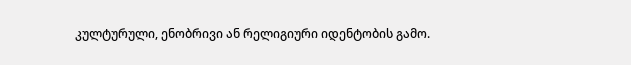კულტურული, ენობრივი ან რელიგიური იდენტობის გამო.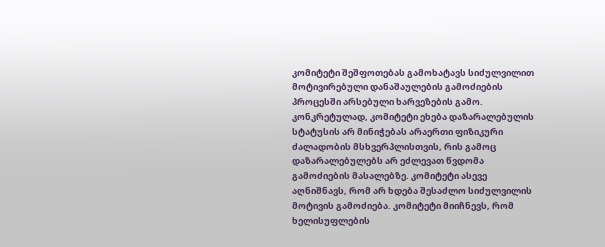კომიტეტი შეშფოთებას გამოხატავს სიძულვილით მოტივირებული დანაშაულების გამოძიების პროცესში არსებული ხარვეზების გამო. კონკრეტულად, კომიტეტი ეხება დაზარალებულის სტატუსის არ მინიჭებას არაერთი ფიზიკური ძალადობის მსხვერპლისთვის, რის გამოც დაზარალებულებს არ ეძლევათ წვდომა გამოძიების მასალებზე. კომიტეტი ასევე აღნიშნავს, რომ არ ხდება შესაძლო სიძულვილის მოტივის გამოძიება. კომიტეტი მიიჩნევს, რომ ხელისუფლების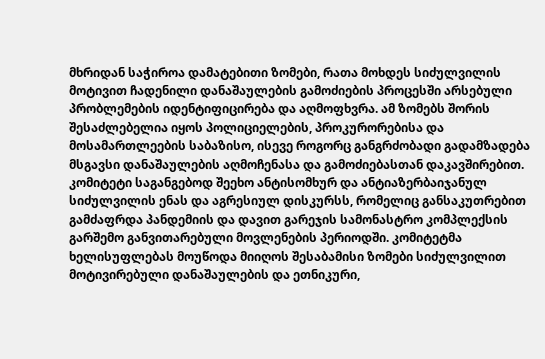მხრიდან საჭიროა დამატებითი ზომები, რათა მოხდეს სიძულვილის მოტივით ჩადენილი დანაშაულების გამოძიების პროცესში არსებული პრობლემების იდენტიფიცირება და აღმოფხვრა. ამ ზომებს შორის შესაძლებელია იყოს პოლიციელების, პროკურორებისა და მოსამართლეების საბაზისო, ისევე როგორც განგრძობადი გადამზადება მსგავსი დანაშაულების აღმოჩენასა და გამოძიებასთან დაკავშირებით. კომიტეტი საგანგებოდ შეეხო ანტისომხურ და ანტიაზერბაიჯანულ სიძულვილის ენას და აგრესიულ დისკურსს, რომელიც განსაკუთრებით გამძაფრდა პანდემიის და დავით გარეჯის სამონასტრო კომპლექსის გარშემო განვითარებული მოვლენების პერიოდში. კომიტეტმა ხელისუფლებას მოუწოდა მიიღოს შესაბამისი ზომები სიძულვილით მოტივირებული დანაშაულების და ეთნიკური,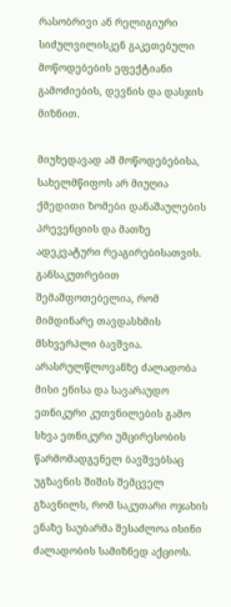რასობრივი ან რელიგიური სიძულვილისკენ გაკეთებული მოწოდებების ეფექტიანი გამოძიების, დევნის და დასჯის მიზნით.

მიუხედავად ამ მოწოდებებისა, სახელმწიფოს არ მიუღია ქმედითი ზომები დანაშაულების პრევენციის და მათზე ადეკვატური რეაგირებისათვის. განსაკუთრებით შემაშფოთებელია, რომ მიმდინარე თავდასხმის მსხვერპლი ბავშვია. არასრულწლოვანზე ძალადობა მისი ენისა და სავარაუდო ეთნიკური კუთვნილების გამო სხვა ეთნიკური უმცირესობის წარმომადგენელ ბავშვებსაც უგზავნის შიშის შემცველ გზავნილს, რომ საკუთარი ოჯახის ენაზე საუბარმა შესაძლოა ისინი ძალადობის სამიზნედ აქციოს.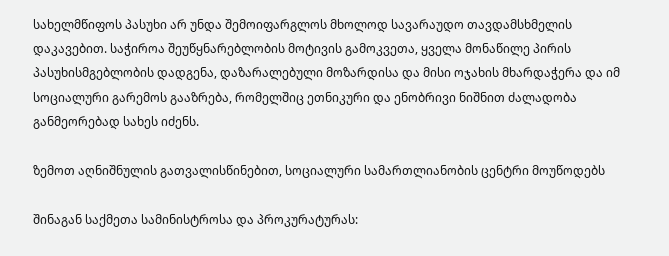სახელმწიფოს პასუხი არ უნდა შემოიფარგლოს მხოლოდ სავარაუდო თავდამსხმელის დაკავებით. საჭიროა შეუწყნარებლობის მოტივის გამოკვეთა, ყველა მონაწილე პირის პასუხისმგებლობის დადგენა, დაზარალებული მოზარდისა და მისი ოჯახის მხარდაჭერა და იმ სოციალური გარემოს გააზრება, რომელშიც ეთნიკური და ენობრივი ნიშნით ძალადობა განმეორებად სახეს იძენს.

ზემოთ აღნიშნულის გათვალისწინებით, სოციალური სამართლიანობის ცენტრი მოუწოდებს

შინაგან საქმეთა სამინისტროსა და პროკურატურას: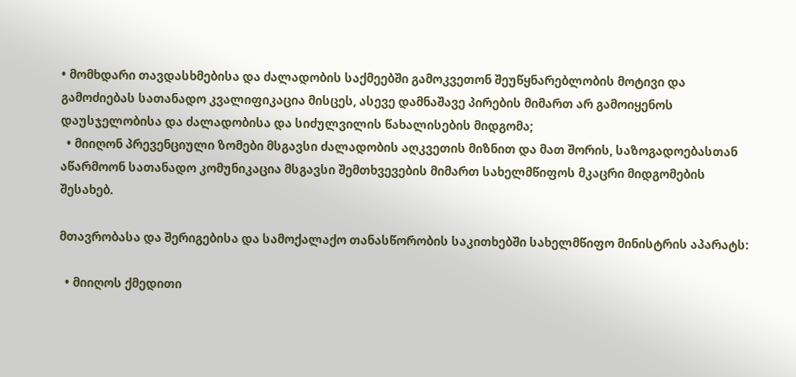• მომხდარი თავდასხმებისა და ძალადობის საქმეებში გამოკვეთონ შეუწყნარებლობის მოტივი და გამოძიებას სათანადო კვალიფიკაცია მისცეს, ასევე დამნაშავე პირების მიმართ არ გამოიყენოს დაუსჯელობისა და ძალადობისა და სიძულვილის წახალისების მიდგომა;
  • მიიღონ პრევენციული ზომები მსგავსი ძალადობის აღკვეთის მიზნით და მათ შორის, საზოგადოებასთან აწარმოონ სათანადო კომუნიკაცია მსგავსი შემთხვევების მიმართ სახელმწიფოს მკაცრი მიდგომების შესახებ.

მთავრობასა და შერიგებისა და სამოქალაქო თანასწორობის საკითხებში სახელმწიფო მინისტრის აპარატს:

  • მიიღოს ქმედითი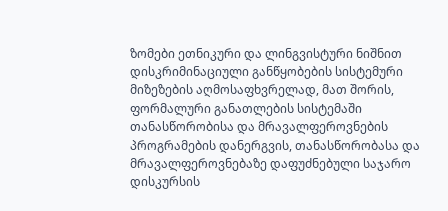ზომები ეთნიკური და ლინგვისტური ნიშნით დისკრიმინაციული განწყობების სისტემური მიზეზების აღმოსაფხვრელად, მათ შორის, ფორმალური განათლების სისტემაში თანასწორობისა და მრავალფეროვნების პროგრამების დანერგვის, თანასწორობასა და მრავალფეროვნებაზე დაფუძნებული საჯარო დისკურსის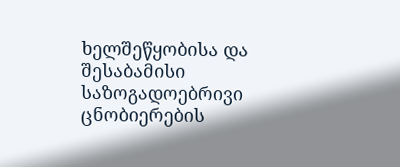ხელშეწყობისა და შესაბამისი საზოგადოებრივი ცნობიერების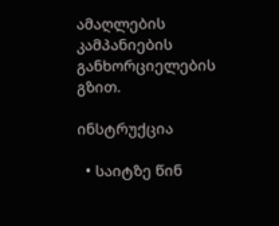ამაღლების კამპანიების განხორციელების გზით.

ინსტრუქცია

  • საიტზე წინ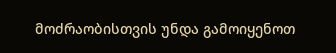მოძრაობისთვის უნდა გამოიყენოთ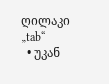ღილაკი „tab“
  • უკან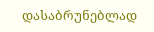დასაბრუნებლად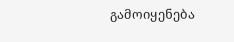გამოიყენება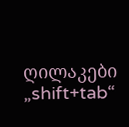ღილაკები „shift+tab“